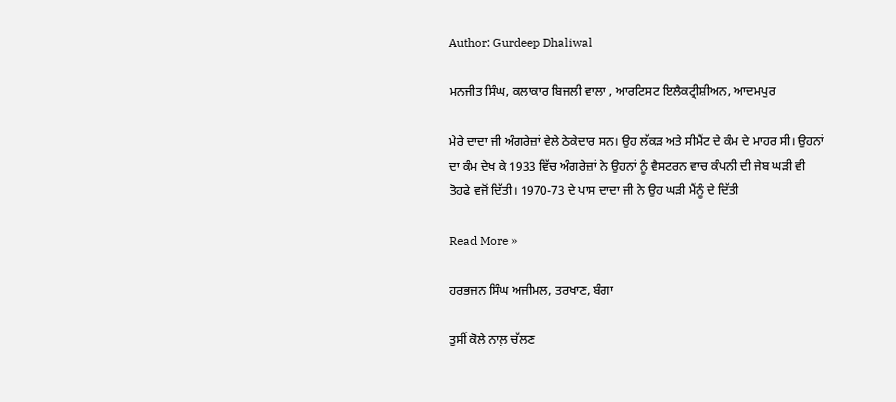Author: Gurdeep Dhaliwal

ਮਨਜੀਤ ਸਿੰਘ, ਕਲਾਕਾਰ ਬਿਜਲੀ ਵਾਲਾ , ਆਰਟਿਸਟ ਇਲੈਕਟ੍ਰੀਸ਼ੀਅਨ, ਆਦਮਪੁਰ

ਮੇਰੇ ਦਾਦਾ ਜੀ ਅੰਗਰੇਜ਼ਾਂ ਵੇਲੇ ਠੇਕੇਦਾਰ ਸਨ। ਉਹ ਲੱਕੜ ਅਤੇ ਸੀਮੈਂਟ ਦੇ ਕੰਮ ਦੇ ਮਾਹਰ ਸੀ। ਉਹਨਾਂ ਦਾ ਕੰਮ ਦੇਖ ਕੇ 1933 ਵਿੱਚ ਅੰਗਰੇਜ਼ਾਂ ਨੇ ਉਹਨਾਂ ਨੂੰ ਵੈਸਟਰਨ ਵਾਚ ਕੰਪਨੀ ਦੀ ਜੇਬ ਘੜੀ ਵੀ ਤੋਹਫੇ ਵਜੋਂ ਦਿੱਤੀ। 1970-73 ਦੇ ਪਾਸ ਦਾਦਾ ਜੀ ਨੇ ਉਹ ਘੜੀ ਮੈਂਨੂੰ ਦੇ ਦਿੱਤੀ

Read More »

ਹਰਭਜਨ ਸਿੰਘ ਅਜੀਮਲ, ਤਰਖਾਣ, ਬੰਗਾ

ਤੁਸੀਂ ਕੋਲੇ ਨਾਲ਼ ਚੱਲਣ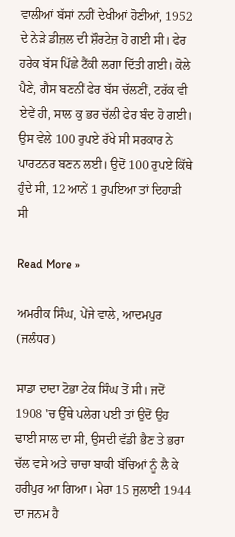ਵਾਲੀਆਂ ਬੱਸਾਂ ਨਹੀਂ ਦੇਖੀਆਂ ਹੋਣੀਆਂ, 1952 ਦੇ ਨੇੜੇ ਡੀਜ਼ਲ ਦੀ ਸ਼ੌਰਟੇਜ਼ ਹੋ ਗਈ ਸੀ। ਫੇਰ ਹਰੇਕ ਬੱਸ ਪਿੱਛੇ ਟੈਂਕੀ ਲਗਾ ਦਿੱਤੀ ਗਈ। ਕੋਲੇ ਪੈਣੇ, ਗੈਸ ਬਣਨੀਂ ਫੇਰ ਬੱਸ ਚੱਲਣੀਂ, ਟਰੱਕ ਵੀ ਏਵੇਂ ਹੀ, ਸਾਲ ਕੁ ਭਰ ਚੱਲੀ ਫੇਰ ਬੰਦ ਹੋ ਗਈ। ਉਸ ਵੇਲੇ 100 ਰੁਪਏ ਰੱਖੇ ਸੀ ਸਰਕਾਰ ਨੇ ਪਾਰਟਨਰ ਬਣਨ ਲਈ। ਉਦੋਂ 100 ਰੁਪਏ ਕਿੱਥੇ ਹੁੰਦੇ ਸੀ, 12 ਆਨੇਂ 1 ਰੁਪਇਆ ਤਾਂ ਦਿਹਾੜੀ ਸੀ

Read More »

ਅਮਰੀਕ ਸਿੰਘ, ਪੇਂਜੇ ਵਾਲੇ, ਆਦਮਪੁਰ (ਜਲੰਧਰ)

ਸਾਡਾ ਦਾਦਾ ਟੋਭਾ ਟੇਕ ਸਿੰਘ ਤੋਂ ਸੀ। ਜਦੋਂ 1908 'ਚ ਉੱਥੇ ਪਲੇਗ ਪਈ ਤਾਂ ਉਦੋਂ ਉਹ ਢਾਈ ਸਾਲ ਦਾ ਸੀ, ਉਸਦੀ ਵੱਡੀ ਭੈਣ ਤੇ ਭਰਾ ਚੱਲ ਵਸੇ ਅਤੇ ਚਾਚਾ ਬਾਕੀ ਬੱਚਿਆਂ ਨੂੰ ਲੈ ਕੇ ਹਰੀਪੁਰ ਆ ਗਿਆ। ਮੇਰਾ 15 ਜੁਲਾਈ 1944 ਦਾ ਜਨਮ ਹੈ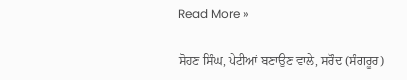Read More »

ਸੋਹਣ ਸਿੰਘ, ਪੇਟੀਆਂ ਬਣਾਉਣ ਵਾਲੇ, ਸਰੌਦ (ਸੰਗਰੂਰ)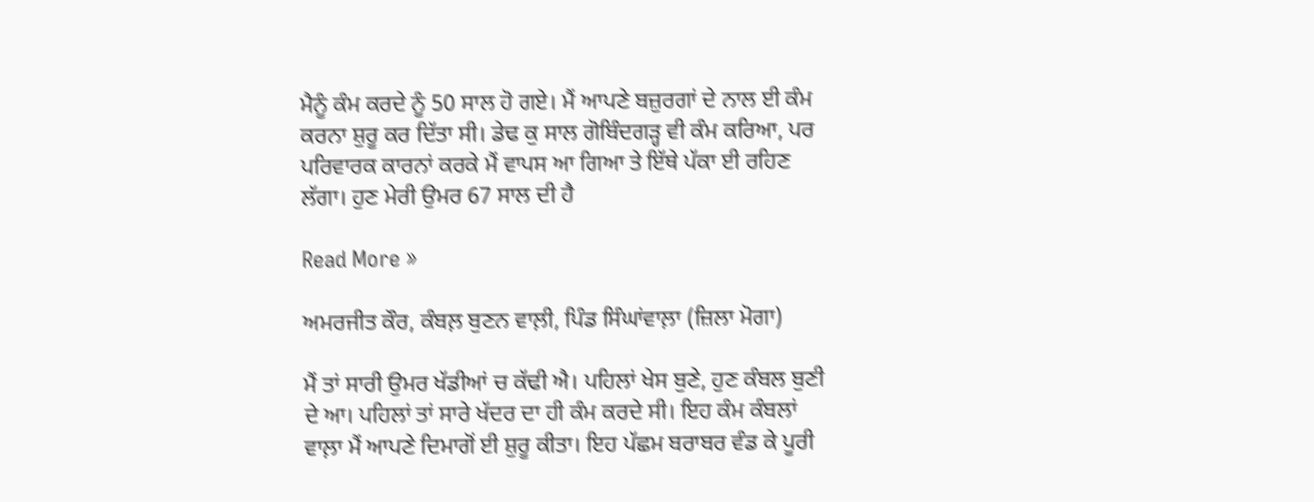ਮੈਨੂੰ ਕੰਮ ਕਰਦੇ ਨੂੰ 50 ਸਾਲ ਹੋ ਗਏ। ਮੈਂ ਆਪਣੇ ਬਜ਼ੁਰਗਾਂ ਦੇ ਨਾਲ ਈ ਕੰਮ ਕਰਨਾ ਸ਼ੁਰੂ ਕਰ ਦਿੱਤਾ ਸੀ। ਡੇਢ ਕੁ ਸਾਲ ਗੋਬਿੰਦਗੜ੍ਹ ਵੀ ਕੰਮ ਕਰਿਆ, ਪਰ ਪਰਿਵਾਰਕ ਕਾਰਨਾਂ ਕਰਕੇ ਮੈਂ ਵਾਪਸ ਆ ਗਿਆ ਤੇ ਇੱਥੇ ਪੱਕਾ ਈ ਰਹਿਣ ਲੱਗਾ। ਹੁਣ ਮੇਰੀ ਉਮਰ 67 ਸਾਲ ਦੀ ਹੈ

Read More »

ਅਮਰਜੀਤ ਕੌਰ, ਕੰਬਲ਼ ਬੁਣਨ ਵਾਲ਼ੀ, ਪਿੰਡ ਸਿੰਘਾਂਵਾਲ਼ਾ (ਜ਼ਿਲਾ ਮੋਗਾ)

ਮੈਂ ਤਾਂ ਸਾਰੀ ਉਮਰ ਖੱਡੀਆਂ ਚ ਕੱਢੀ ਐ। ਪਹਿਲਾਂ ਖੇਸ ਬੁਣੇ, ਹੁਣ ਕੰਬਲ ਬੁਣੀ ਦੇ ਆ। ਪਹਿਲਾਂ ਤਾਂ ਸਾਰੇ ਖੱਦਰ ਦਾ ਹੀ ਕੰਮ ਕਰਦੇ ਸੀ। ਇਹ ਕੰਮ ਕੰਬਲਾਂ ਵਾਲ਼ਾ ਮੈਂ ਆਪਣੇ ਦਿਮਾਗੋਂ ਈ ਸ਼ੁਰੂ ਕੀਤਾ। ਇਹ ਪੱਛਮ ਬਰਾਬਰ ਵੰਡ ਕੇ ਪੂਰੀ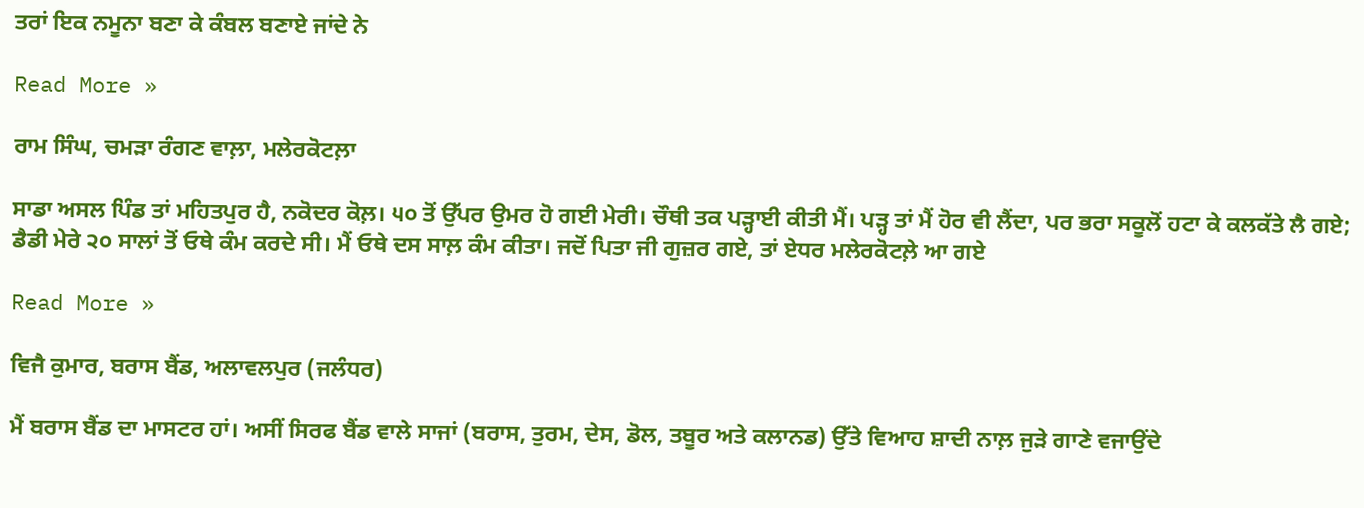ਤਰਾਂ ਇਕ ਨਮੂਨਾ ਬਣਾ ਕੇ ਕੰਬਲ ਬਣਾਏ ਜਾਂਦੇ ਨੇ

Read More »

ਰਾਮ ਸਿੰਘ, ਚਮੜਾ ਰੰਗਣ ਵਾਲ਼ਾ, ਮਲੇਰਕੋਟਲ਼ਾ

ਸਾਡਾ ਅਸਲ ਪਿੰਡ ਤਾਂ ਮਹਿਤਪੁਰ ਹੈ, ਨਕੋਦਰ ਕੋਲ਼। ੫੦ ਤੋਂ ਉੱਪਰ ਉਮਰ ਹੋ ਗਈ ਮੇਰੀ। ਚੌਥੀ ਤਕ ਪੜ੍ਹਾਈ ਕੀਤੀ ਮੈਂ। ਪੜ੍ਹ ਤਾਂ ਮੈਂ ਹੋਰ ਵੀ ਲੈਂਦਾ, ਪਰ ਭਰਾ ਸਕੂਲੋਂ ਹਟਾ ਕੇ ਕਲਕੱਤੇ ਲੈ ਗਏ; ਡੈਡੀ ਮੇਰੇ ੨੦ ਸਾਲਾਂ ਤੋਂ ਓਥੇ ਕੰਮ ਕਰਦੇ ਸੀ। ਮੈਂ ਓਥੇ ਦਸ ਸਾਲ਼ ਕੰਮ ਕੀਤਾ। ਜਦੋਂ ਪਿਤਾ ਜੀ ਗੁਜ਼ਰ ਗਏ, ਤਾਂ ਏਧਰ ਮਲੇਰਕੋਟਲ਼ੇ ਆ ਗਏ

Read More »

ਵਿਜੈ ਕੁਮਾਰ, ਬਰਾਸ ਬੈਂਡ, ਅਲਾਵਲਪੁਰ (ਜਲੰਧਰ)

ਮੈਂ ਬਰਾਸ ਬੈਂਡ ਦਾ ਮਾਸਟਰ ਹਾਂ। ਅਸੀਂ ਸਿਰਫ ਬੈਂਡ ਵਾਲੇ ਸਾਜਾਂ (ਬਰਾਸ, ਤੁਰਮ, ਦੇਸ, ਡੋਲ, ਤਬੂਰ ਅਤੇ ਕਲਾਨਡ) ਉੱਤੇ ਵਿਆਹ ਸ਼ਾਦੀ ਨਾਲ਼ ਜੁੜੇ ਗਾਣੇ ਵਜਾਉਂਦੇ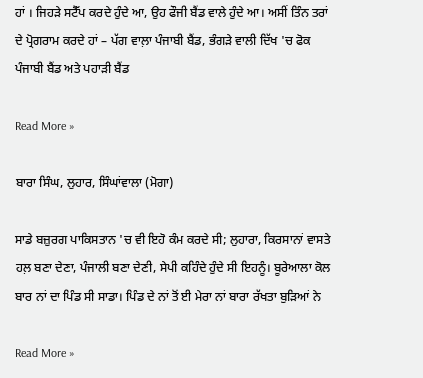ਹਾਂ । ਜਿਹੜੇ ਸਟੈੱਪ ਕਰਦੇ ਹੁੰਦੇ ਆ, ਉਹ ਫੌਜੀ ਬੈਂਡ ਵਾਲੇ ਹੁੰਦੇ ਆ। ਅਸੀਂ ਤਿੰਨ ਤਰਾਂ ਦੇ ਪ੍ਰੋਗਰਾਮ ਕਰਦੇ ਹਾਂ – ਪੱਗ ਵਾਲ਼ਾ ਪੰਜਾਬੀ ਬੈਂਡ, ਭੰਗੜੇ ਵਾਲੀ ਦਿੱਖ 'ਚ ਫੋਕ ਪੰਜਾਬੀ ਬੈਂਡ ਅਤੇ ਪਹਾੜੀ ਬੈਂਡ

Read More »

ਬਾਰਾ ਸਿੰਘ, ਲੁਹਾਰ, ਸਿੰਘਾਂਵਾਲਾ (ਮੋਗਾ)

ਸਾਡੇ ਬਜ਼ੁਰਗ ਪਾਕਿਸਤਾਨ 'ਚ ਵੀ ਇਹੋ ਕੰਮ ਕਰਦੇ ਸੀ; ਲੁਹਾਰਾ, ਕਿਰਸਾਨਾਂ ਵਾਸਤੇ ਹਲ਼ ਬਣਾ ਦੇਣਾ, ਪੰਜਾਲੀ ਬਣਾ ਦੇਣੀ, ਸੇਪੀ ਕਹਿੰਦੇ ਹੁੰਦੇ ਸੀ ਇਹਨੂੰ। ਬੂਰੇਆਲਾ ਕੋਲ ਬਾਰ ਨਾਂ ਦਾ ਪਿੰਡ ਸੀ ਸਾਡਾ। ਪਿੰਡ ਦੇ ਨਾਂ ਤੋਂ ਈ ਮੇਰਾ ਨਾਂ ਬਾਰਾ ਰੱਖਤਾ ਬੁੜਿਆਂ ਨੇ

Read More »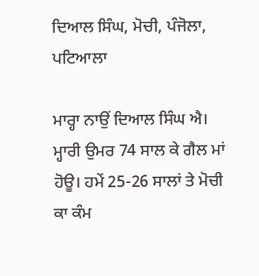ਦਿਆਲ ਸਿੰਘ, ਮੋਚੀ, ਪੰਜੋਲਾ, ਪਟਿਆਲਾ

ਮਾਰ੍ਹਾ ਨਾਉਂ ਦਿਆਲ ਸਿੰਘ ਐ। ਮ੍ਹਾਰੀ ਉਮਰ 74 ਸਾਲ ਕੇ ਗੈਲ ਮਾਂ ਹੋਊ। ਹਮੇਂ 25-26 ਸਾਲਾਂ ਤੇ ਮੋਚੀ ਕਾ ਕੰਮ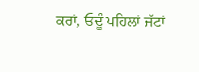ਕਰਾਂ, ਓਦੂੰ ਪਹਿਲਾਂ ਜੱਟਾਂ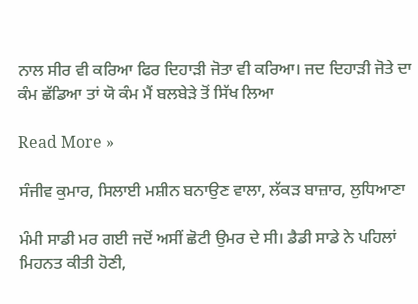ਨਾਲ ਸੀਰ ਵੀ ਕਰਿਆ ਫਿਰ ਦਿਹਾੜੀ ਜੋਤਾ ਵੀ ਕਰਿਆ। ਜਦ ਦਿਹਾੜੀ ਜੋਤੇ ਦਾ ਕੰਮ ਛੱਡਿਆ ਤਾਂ ਯੋ ਕੰਮ ਮੈਂ ਬਲਬੇੜੇ ਤੋਂ ਸਿੱਖ ਲਿਆ

Read More »

ਸੰਜੀਵ ਕੁਮਾਰ, ਸਿਲਾਈ ਮਸ਼ੀਨ ਬਨਾਉਣ ਵਾਲਾ, ਲੱਕੜ ਬਾਜ਼ਾਰ, ਲੁਧਿਆਣਾ

ਮੰਮੀ ਸਾਡੀ ਮਰ ਗਈ ਜਦੋਂ ਅਸੀਂ ਛੋਟੀ ਉਮਰ ਦੇ ਸੀ। ਡੈਡੀ ਸਾਡੇ ਨੇ ਪਹਿਲਾਂ ਮਿਹਨਤ ਕੀਤੀ ਹੋਣੀ,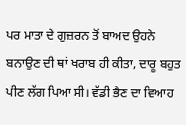ਪਰ ਮਾਤਾ ਦੇ ਗੁਜ਼ਰਨ ਤੋਂ ਬਾਅਦ ਉਹਨੇ ਬਨਾਉਣ ਦੀ ਥਾਂ ਖਰਾਬ ਹੀ ਕੀਤਾ, ਦਾਰੂ ਬਹੁਤ ਪੀਣ ਲੱਗ ਪਿਆ ਸੀ। ਵੱਡੀ ਭੈਣ ਦਾ ਵਿਆਹ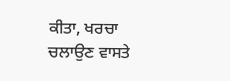ਕੀਤਾ, ਖਰਚਾ ਚਲਾਉਣ ਵਾਸਤੇ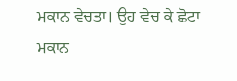ਮਕਾਨ ਵੇਚਤਾ। ਉਹ ਵੇਚ ਕੇ ਛੋਟਾ ਮਕਾਨ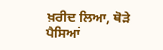ਖ਼ਰੀਦ ਲਿਆ, ਥੋੜੇ ਪੈਸਿਆਂ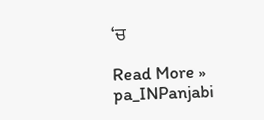‘ਚ

Read More »
pa_INPanjabi